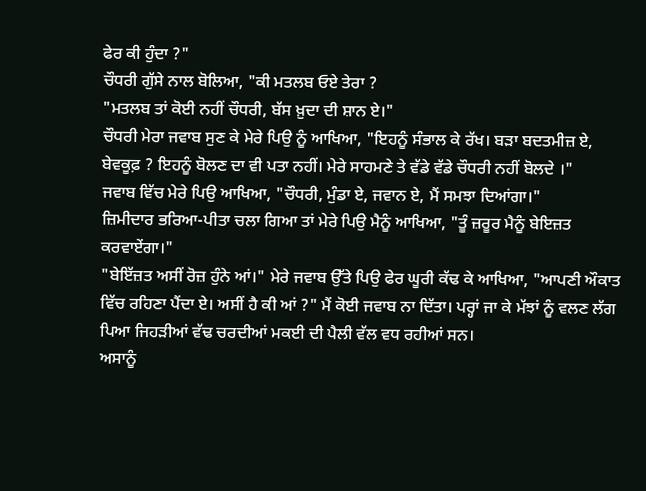ਫੇਰ ਕੀ ਹੁੰਦਾ ?"
ਚੌਧਰੀ ਗੁੱਸੇ ਨਾਲ ਬੋਲਿਆ, "ਕੀ ਮਤਲਬ ਓਏ ਤੇਰਾ ?
"ਮਤਲਬ ਤਾਂ ਕੋਈ ਨਹੀਂ ਚੌਧਰੀ, ਬੱਸ ਖ਼ੁਦਾ ਦੀ ਸ਼ਾਨ ਏ।"
ਚੌਧਰੀ ਮੇਰਾ ਜਵਾਬ ਸੁਣ ਕੇ ਮੇਰੇ ਪਿਉ ਨੂੰ ਆਖਿਆ, "ਇਹਨੂੰ ਸੰਭਾਲ ਕੇ ਰੱਖ। ਬੜਾ ਬਦਤਮੀਜ਼ ਏ, ਬੇਵਕੂਫ਼ ? ਇਹਨੂੰ ਬੋਲਣ ਦਾ ਵੀ ਪਤਾ ਨਹੀਂ। ਮੇਰੇ ਸਾਹਮਣੇ ਤੇ ਵੱਡੇ ਵੱਡੇ ਚੌਧਰੀ ਨਹੀਂ ਬੋਲਦੇ ।"
ਜਵਾਬ ਵਿੱਚ ਮੇਰੇ ਪਿਉ ਆਖਿਆ, "ਚੌਧਰੀ, ਮੁੰਡਾ ਏ, ਜਵਾਨ ਏ, ਮੈਂ ਸਮਝਾ ਦਿਆਂਗਾ।"
ਜ਼ਿਮੀਦਾਰ ਭਰਿਆ-ਪੀਤਾ ਚਲਾ ਗਿਆ ਤਾਂ ਮੇਰੇ ਪਿਉ ਮੈਨੂੰ ਆਖਿਆ, "ਤੂੰ ਜ਼ਰੂਰ ਮੈਨੂੰ ਬੇਇਜ਼ਤ ਕਰਵਾਏਂਗਾ।"
"ਬੇਇੱਜ਼ਤ ਅਸੀਂ ਰੋਜ਼ ਹੁੰਨੇ ਆਂ।" ਮੇਰੇ ਜਵਾਬ ਉੱਤੇ ਪਿਉ ਫੇਰ ਘੂਰੀ ਕੱਢ ਕੇ ਆਖਿਆ, "ਆਪਣੀ ਔਕਾਤ ਵਿੱਚ ਰਹਿਣਾ ਪੈਂਦਾ ਏ। ਅਸੀਂ ਹੈ ਕੀ ਆਂ ?" ਮੈਂ ਕੋਈ ਜਵਾਬ ਨਾ ਦਿੱਤਾ। ਪਰ੍ਹਾਂ ਜਾ ਕੇ ਮੱਝਾਂ ਨੂੰ ਵਲਣ ਲੱਗ ਪਿਆ ਜਿਹੜੀਆਂ ਵੱਢ ਚਰਦੀਆਂ ਮਕਈ ਦੀ ਪੈਲੀ ਵੱਲ ਵਧ ਰਹੀਆਂ ਸਨ।
ਅਸਾਨੂੰ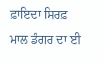ਫ਼ਾਇਦਾ ਸਿਰਫ਼ ਮਾਲ ਡੰਗਰ ਦਾ ਈ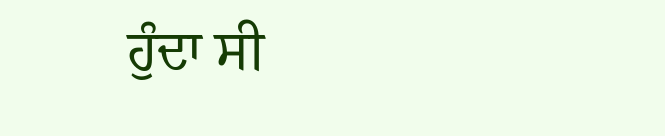ਹੁੰਦਾ ਸੀ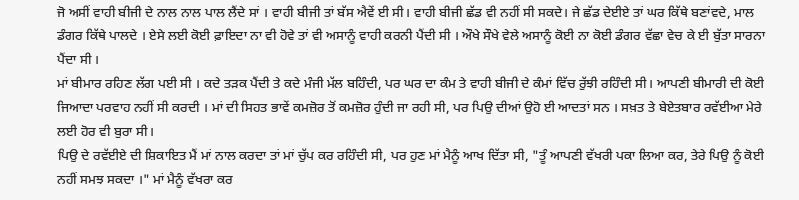ਜੋ ਅਸੀਂ ਵਾਹੀ ਬੀਜੀ ਦੇ ਨਾਲ ਨਾਲ ਪਾਲ ਲੈਂਦੇ ਸਾਂ । ਵਾਹੀ ਬੀਜੀ ਤਾਂ ਬੱਸ ਐਵੇਂ ਈ ਸੀ। ਵਾਹੀ ਬੀਜੀ ਛੱਡ ਵੀ ਨਹੀਂ ਸੀ ਸਕਦੇ। ਜੇ ਛੱਡ ਦੇਈਏ ਤਾਂ ਘਰ ਕਿੱਥੇ ਬਣਾਂਵਦੇ, ਮਾਲ ਡੰਗਰ ਕਿੱਥੇ ਪਾਲਦੇ । ਏਸੇ ਲਈ ਕੋਈ ਫ਼ਾਇਦਾ ਨਾ ਵੀ ਹੋਵੇ ਤਾਂ ਵੀ ਅਸਾਨੂੰ ਵਾਹੀ ਕਰਨੀ ਪੈਂਦੀ ਸੀ । ਔਖੇ ਸੌਖੇ ਵੇਲੇ ਅਸਾਨੂੰ ਕੋਈ ਨਾ ਕੋਈ ਡੰਗਰ ਵੱਛਾ ਵੇਚ ਕੇ ਈ ਬੁੱਤਾ ਸਾਰਨਾ ਪੈਂਦਾ ਸੀ ।
ਮਾਂ ਬੀਮਾਰ ਰਹਿਣ ਲੱਗ ਪਈ ਸੀ । ਕਦੇ ਤੜਕ ਪੈਂਦੀ ਤੇ ਕਦੇ ਮੰਜੀ ਮੱਲ ਬਹਿੰਦੀ, ਪਰ ਘਰ ਦਾ ਕੰਮ ਤੇ ਵਾਹੀ ਬੀਜੀ ਦੇ ਕੰਮਾਂ ਵਿੱਚ ਰੁੱਝੀ ਰਹਿੰਦੀ ਸੀ। ਆਪਣੀ ਬੀਮਾਰੀ ਦੀ ਕੋਈ ਜਿਆਦਾ ਪਰਵਾਹ ਨਹੀਂ ਸੀ ਕਰਦੀ । ਮਾਂ ਦੀ ਸਿਹਤ ਭਾਵੇਂ ਕਮਜ਼ੋਰ ਤੋਂ ਕਮਜ਼ੋਰ ਹੁੰਦੀ ਜਾ ਰਹੀ ਸੀ, ਪਰ ਪਿਉ ਦੀਆਂ ਉਹੋ ਈ ਆਦਤਾਂ ਸਨ । ਸਖ਼ਤ ਤੇ ਬੇਏਤਬਾਰ ਰਵੱਈਆ ਮੇਰੇ ਲਈ ਹੋਰ ਵੀ ਬੁਰਾ ਸੀ।
ਪਿਉ ਦੇ ਰਵੱਈਏ ਦੀ ਸ਼ਿਕਾਇਤ ਮੈਂ ਮਾਂ ਨਾਲ ਕਰਦਾ ਤਾਂ ਮਾਂ ਚੁੱਪ ਕਰ ਰਹਿੰਦੀ ਸੀ, ਪਰ ਹੁਣ ਮਾਂ ਮੈਨੂੰ ਆਖ ਦਿੱਤਾ ਸੀ, "ਤੂੰ ਆਪਣੀ ਵੱਖਰੀ ਪਕਾ ਲਿਆ ਕਰ, ਤੇਰੇ ਪਿਉ ਨੂੰ ਕੋਈ ਨਹੀਂ ਸਮਝ ਸਕਦਾ ।" ਮਾਂ ਮੈਨੂੰ ਵੱਖਰਾ ਕਰ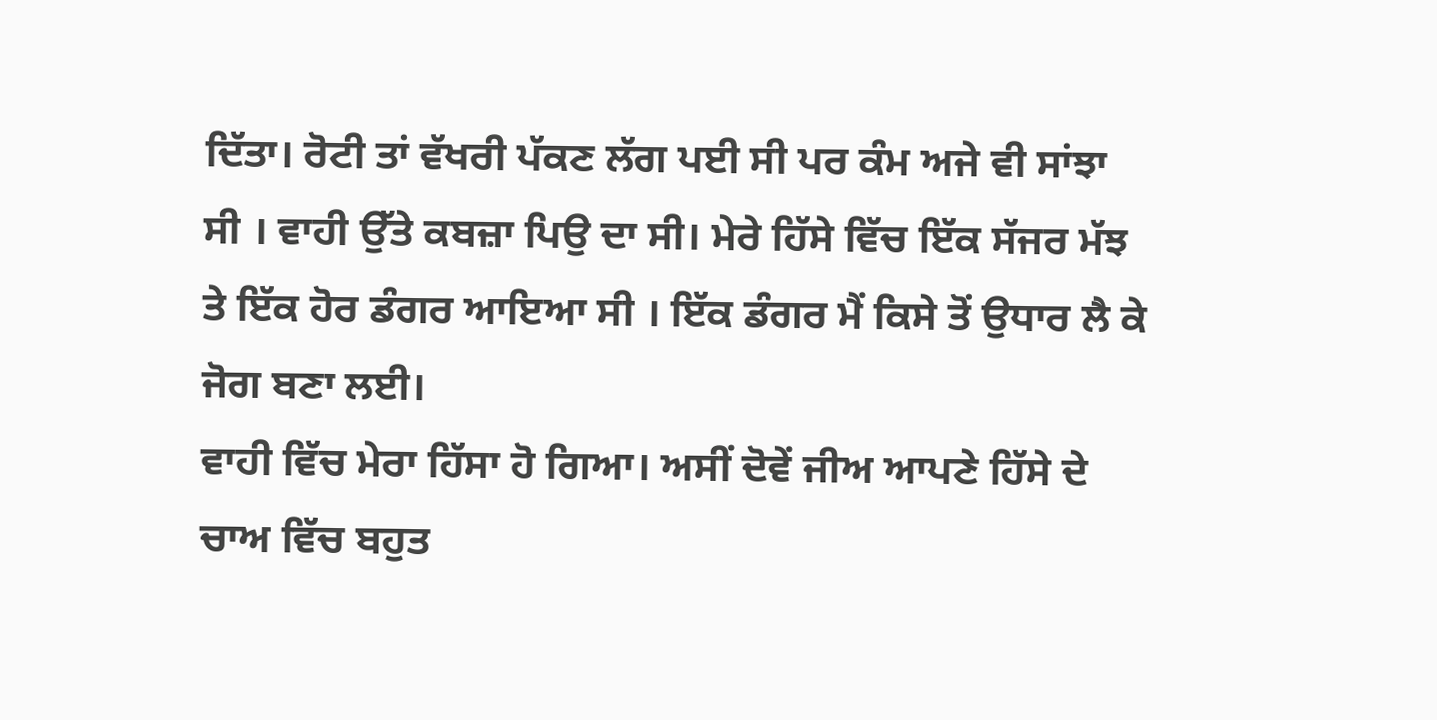ਦਿੱਤਾ। ਰੋਟੀ ਤਾਂ ਵੱਖਰੀ ਪੱਕਣ ਲੱਗ ਪਈ ਸੀ ਪਰ ਕੰਮ ਅਜੇ ਵੀ ਸਾਂਝਾ ਸੀ । ਵਾਹੀ ਉੱਤੇ ਕਬਜ਼ਾ ਪਿਉ ਦਾ ਸੀ। ਮੇਰੇ ਹਿੱਸੇ ਵਿੱਚ ਇੱਕ ਸੱਜਰ ਮੱਝ ਤੇ ਇੱਕ ਹੋਰ ਡੰਗਰ ਆਇਆ ਸੀ । ਇੱਕ ਡੰਗਰ ਮੈਂ ਕਿਸੇ ਤੋਂ ਉਧਾਰ ਲੈ ਕੇ ਜੋਗ ਬਣਾ ਲਈ।
ਵਾਹੀ ਵਿੱਚ ਮੇਰਾ ਹਿੱਸਾ ਹੋ ਗਿਆ। ਅਸੀਂ ਦੋਵੇਂ ਜੀਅ ਆਪਣੇ ਹਿੱਸੇ ਦੇ ਚਾਅ ਵਿੱਚ ਬਹੁਤ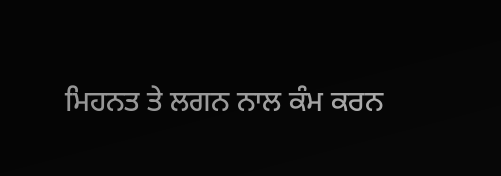ਮਿਹਨਤ ਤੇ ਲਗਨ ਨਾਲ ਕੰਮ ਕਰਨ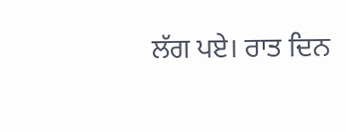ਲੱਗ ਪਏ। ਰਾਤ ਦਿਨ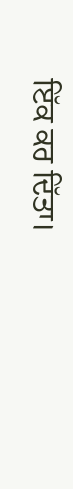ਇੱਕ ਕਰ ਦਿੱਤਾ।